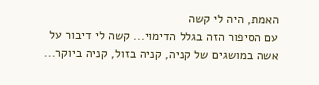האמת, היה לי קשה
עם הסיפור הזה בגלל הדימוי... קשה לי דיבור על אשה במושגים של קניה, קניה בזול, קניה ביוקר...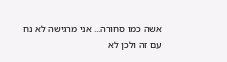אשה כמו סחורה... אני מרגישה לא נח עם זה ולכן לא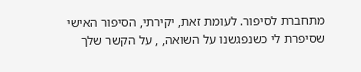מתחברת לסיפור. לעומת זאת, יקירתי, הסיפור האישי שסיפרת לי כשנפגשנו על השואה, , על הקשר שלך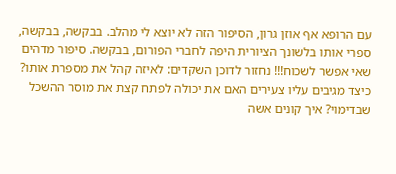עם הרופא אף אוזן גרון, הסיפור הזה לא יוצא לי מהלב. בבקשה, בבקשה, ספרי אותו בלשונך הציורית היפה לחברי הפורום, בבקשה. סיפור מדהים שאי אפשר לשכוח!!! נחזור לדוכן השקדים: לאיזה קהל את מספרת אותו? כיצד מגיבים עליו צעירים האם את יכולה לפתח קצת את מוסר ההשכל שבדימוי? איך קונים אשה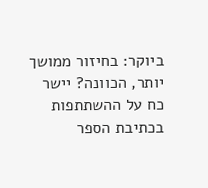ביוקר: בחיזור ממושך יותר, הכוונה? יישר כח על ההשתתפות בכתיבת הספר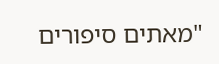"מאתים סיפורים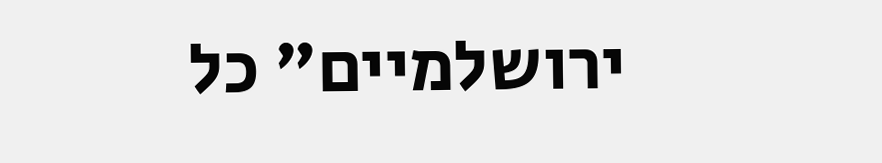ירושלמיים" כל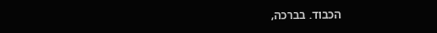הכבוד. בברכה,